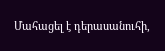Մահացել է դերասանուհի,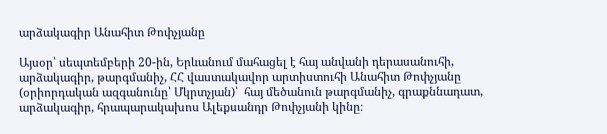արձակագիր Անահիտ Թոփչյանը

Այսօր՝ սեպտեմբերի 20-ին, Երևանում մահացել է հայ անվանի դերասանուհի, արձակագիր, թարգմանիչ, ՀՀ վաստակավոր արտիստուհի Անահիտ Թոփչյանը (օրիորդական ազգանունը՝ Մկրտչյան)՝  հայ մեծանուն թարգմանիչ, գրաքննադատ, արձակագիր, հրապարակախոս Ալեքսանդր Թոփչյանի կինը։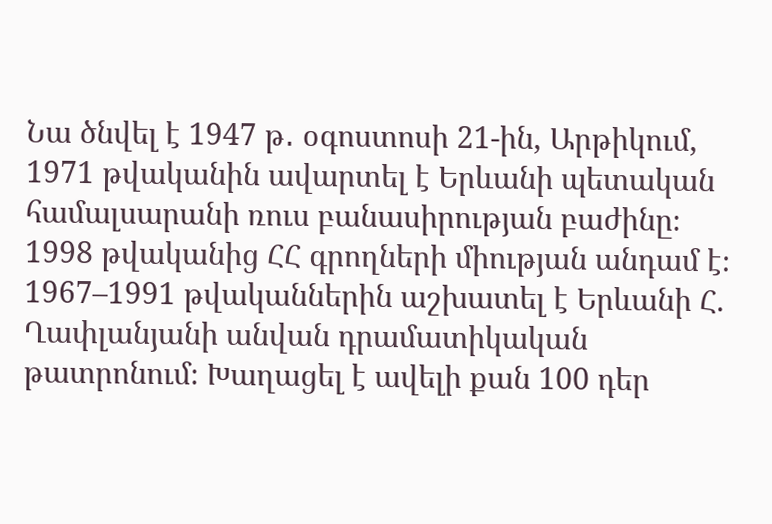Նա ծնվել է 1947 թ․ օգոստոսի 21-ին, Արթիկում, 1971 թվականին ավարտել է Երևանի պետական համալսարանի ռուս բանասիրության բաժինը։ 1998 թվականից ՀՀ գրողների միության անդամ է։ 1967–1991 թվականներին աշխատել է Երևանի Հ. Ղափլանյանի անվան դրամատիկական թատրոնում։ Խաղացել է ավելի քան 100 դեր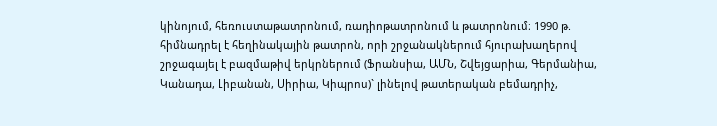կինոյում, հեռուստաթատրոնում, ռադիոթատրոնում և թատրոնում։ 1990 թ. հիմնադրել է հեղինակային թատրոն, որի շրջանակներում հյուրախաղերով շրջագայել է բազմաթիվ երկրներում (Ֆրանսիա, ԱՄՆ, Շվեյցարիա, Գերմանիա, Կանադա, Լիբանան, Սիրիա, Կիպրոս)` լինելով թատերական բեմադրիչ,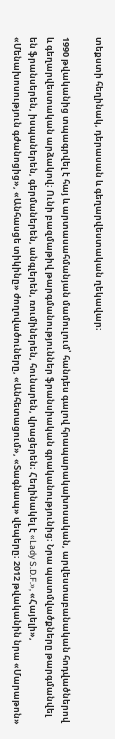տեքստի հեղինակ, դերասան և գեղարվեստական ղեկավար։

1990 թվականից տպագրվել է հայ և արտասահմանյան մամուլում՝ հանդես գալով հրապարակախոսական, արվեստաբանական հոդվածներով և գեղարվեստական արձակով։ Ունի բազմաթիվ թարգմանություններ ֆրանսիական գրականությունից։ Նրա պատմվածքները թարգմանվել են ֆրանսերեն, իսպաներեն, գերմաներեն, անգլերեն, ռումիներեն, հունարեն, վրացերեն։ Հեղինակել է «Lady S.D.F.», «Հայելի», «Մենախոսություն գժանոցից», «Անհասցե տիկինը» ժողովածուները, «Անհետացում», «Տագնապ» վեպերը։ 2012 թվականին նրա «Մարաթոն»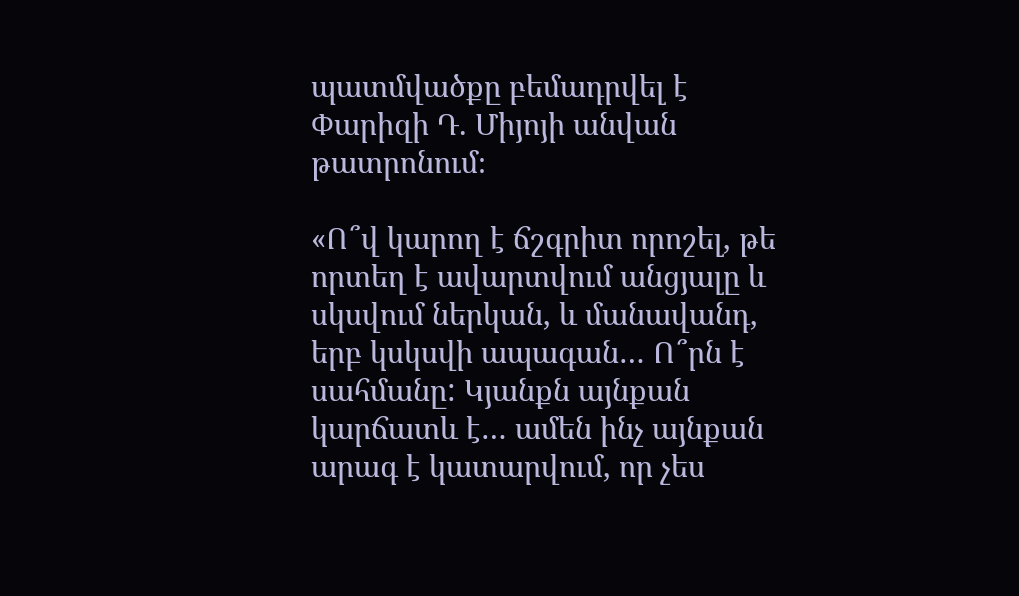պատմվածքը բեմադրվել է Փարիզի Դ. Միյոյի անվան թատրոնում։

«Ո՞վ կարող է ճշգրիտ որոշել, թե որտեղ է ավարտվում անցյալը և սկսվում ներկան, և մանավանդ, երբ կսկսվի ապագան… Ո՞րն է սահմանը: Կյանքն այնքան կարճատև է… ամեն ինչ այնքան արագ է կատարվում, որ չես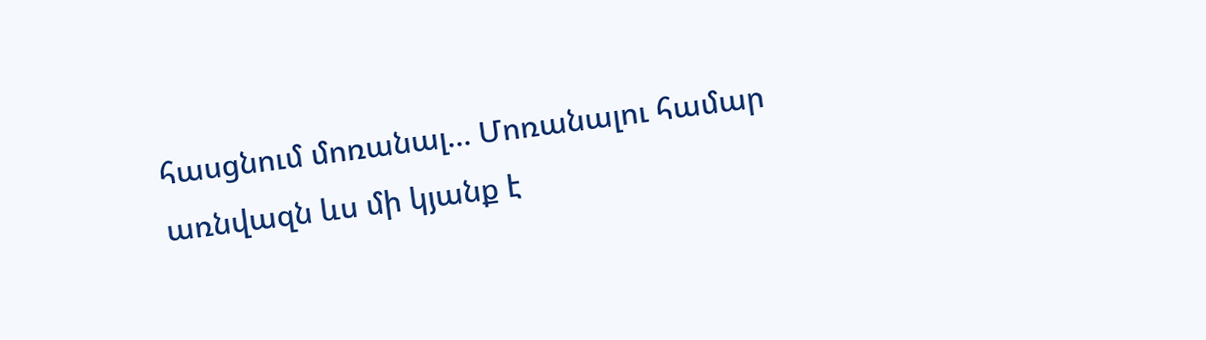հասցնում մոռանալ… Մոռանալու համար առնվազն ևս մի կյանք է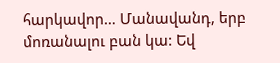հարկավոր… Մանավանդ, երբ մոռանալու բան կա: Եվ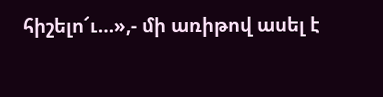հիշելո՜ւ…»,- մի առիթով ասել է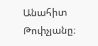Անահիտ Թոփչյանը։